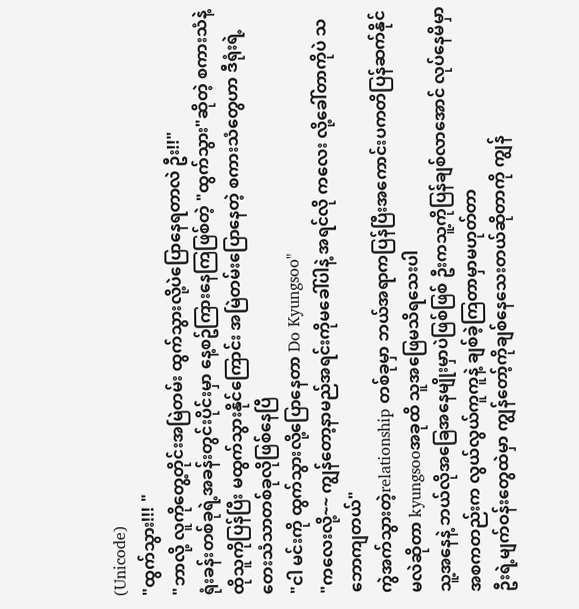(Unicode)
"ထွက်သွား!!! "
"ဘာလို့ လူကိုတွေ့တိုင်းအမြဲတမ်း ထွက်သွားလို့ပဲပြောနေရတာလဲ ဦး!!"
ရုံးခန်းတစ်ခုရဲ့အခန်းတွင်းပိုင်းမှာ နေ့စဥ်ကြားနေကြဖြစ်တဲ့ "ထွက်သွား"ဆိုတဲ့ စကားသံနဲ့ ထိုသူကိုပြန်ပြီး မထွက်သွားနိုင်ကြောင်း အမြဲတမ်းပြောနေတဲ့ စကားသံတွေဟာ ဒီရုံးရဲ့ တေးသံသာတစ်ခုလိုဖြစ်နေပြီ
"ငါ မင်းကို ထွက်သွားလို့ပြောနေတာ Do Kyungsoo"
"ကလေးလို့~~ ကျွန်တော့နာမည်အရင်းကိုမခေါ်ပါနဲ့ အရင်လို ကလေး လို့ခေါ်တာကိုပဲ သဘောကျတယ်"
ကွဲအက်သွားတဲ့relationship တစ်ခုမှာ ဘယ်အရာကပြန်ပြီးအကောင်းပကတိပြန်ဆက်နိုင်မလဲဆိုတာ kyungsooအခုထိ သူအဖြေမသိရသေးပါ
သူ့အနေနဲ့ ဘယ်လိုအခြေအနေမျိုးမှာပဲဖြစ်ဖြစ် ဦးကသူ့ကိုပြန်ချစ်လာအောင် လုပ်နေမိမှာ အစကတည်းက လွယ်လွယ်ကူကူနဲ့ ချစ်ခဲ့ကြတာမှာမဟုတ်တာ
ဦးရဲ့မျက်ဝန်းတွေထဲမှာ ကျွန်တော့်ကိုချစ်နေသေးတယ်ဆိုတာကို ကျွန်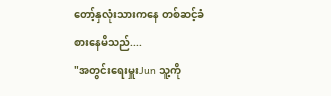တော့်နှလုံးသားကနေ တစ်ဆင့်ခံစားနေမိသည်....
"အတွင်းရေးမှူးJun သူ့ကို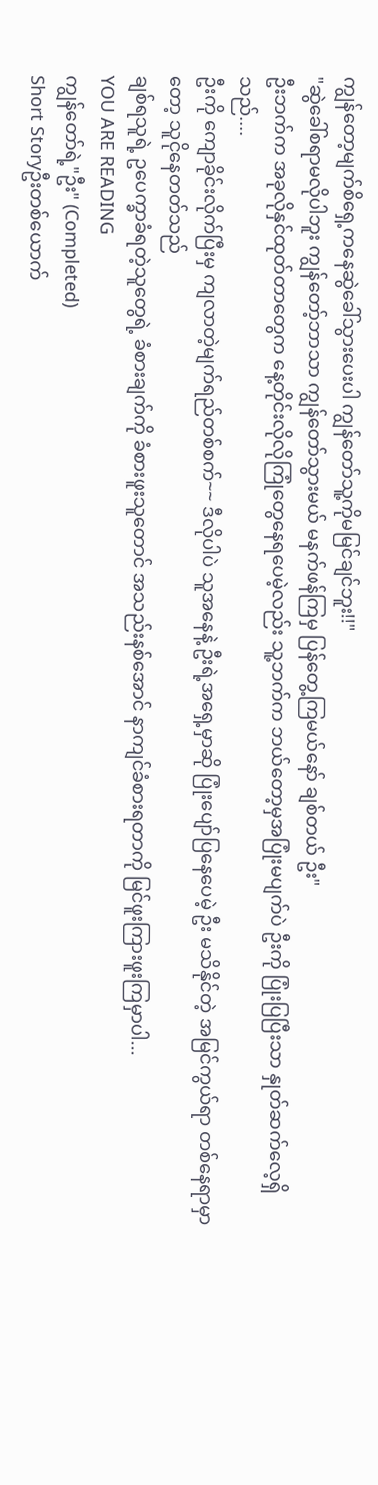ကျွန်တော့မျက်စိရှေ့ကနေဆွဲခေါ်သွားပေးပါ ကျွန်တော်သူ့ကိုမမြင်ချင်ဘူး!!"
"ဆွဲခေါ်စရာမလိုပါဘူး ကျွန်တော့်ဘာသာ ကျွန်တော်သွားမယ် မနက်ဖန်ကြမှ ပြန်တွေ့ကြမယ်နော် ချစ်တယ် ဦး"
ဦးဘက်က အခုလိုနှင်ထုတ်တာတွေက နေ့တိုင်းလိုလိုကြုံတွေနေရပေမဲ့လည်း သူ့ဘက်က ဘယ်တော့မှအပြုံးမပျက်ပဲ ဦးကို ပြုံးပြပြီးသာ နှုတ်ဆက်လေ့ရှိသည်....
ဦးကို ကျောခိုင်းလိုက်ပြီးမှ ကျလာတဲ့မျက်ရည်တစ်စက်~~ ဒီလိုပါပဲ သူအနေနဲ့ ဦးရဲ့အရှေ့မှာဆို ပြုံးပျော်ပြနေပေမဲ့ ဦး မသိနိုင်တဲ့ အမြင်ကွယ်ရာ တစ်နေရာမှာတော့ သူငိုနေတတ်သည်
ချစ်ရသူရဲ့ ဥပေက္ခာခံရတဲ့သူတွေရဲ့ ခံစားချက်ကို ခံစားဖူးသူတောင် အသည်းနစ်အောင် နာကျင်ခံစားရတာကို မြင်ဖူးကြားဖူးကြမှာပါ...
YOU ARE READING
ကျွန်တော်ရဲ့"ဦး" (Completed)
Short Storyဦးတစ်ယောက်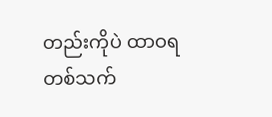တည်းကိုပဲ ထာဝရတစ်သက်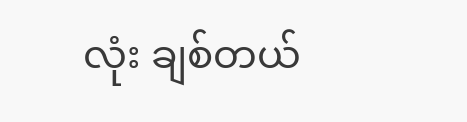လုံး ချစ်တယ်